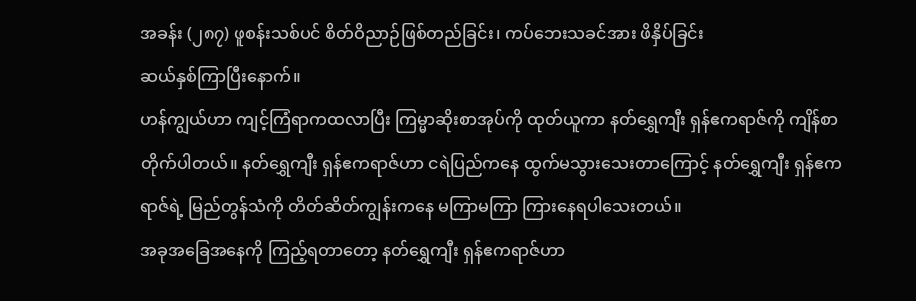အခန်း (၂၈၇) ဖူစန်းသစ်ပင် စိတ်ဝိညာဉ်ဖြစ်တည်ခြင်း၊ ကပ်ဘေးသခင်အား ဖိနှိပ်ခြင်း
ဆယ်နှစ်ကြာပြီးနောက်။
ဟန်ကျွယ်ဟာ ကျင့်ကြံရာကထလာပြီး ကြမ္မာဆိုးစာအုပ်ကို ထုတ်ယူကာ နတ်ရွှေကျီး ရှန်ဧကရာဇ်ကို ကျိန်စာတိုက်ပါတယ်။ နတ်ရွှေကျီး ရှန်ဧကရာဇ်ဟာ ငရဲပြည်ကနေ ထွက်မသွားသေးတာကြောင့် နတ်ရွှေကျီး ရှန်ဧကရာဇ်ရဲ့ မြည်တွန်သံကို တိတ်ဆိတ်ကျွန်းကနေ မကြာမကြာ ကြားနေရပါသေးတယ်။
အခုအခြေအနေကို ကြည့်ရတာတော့ နတ်ရွှေကျီး ရှန်ဧကရာဇ်ဟာ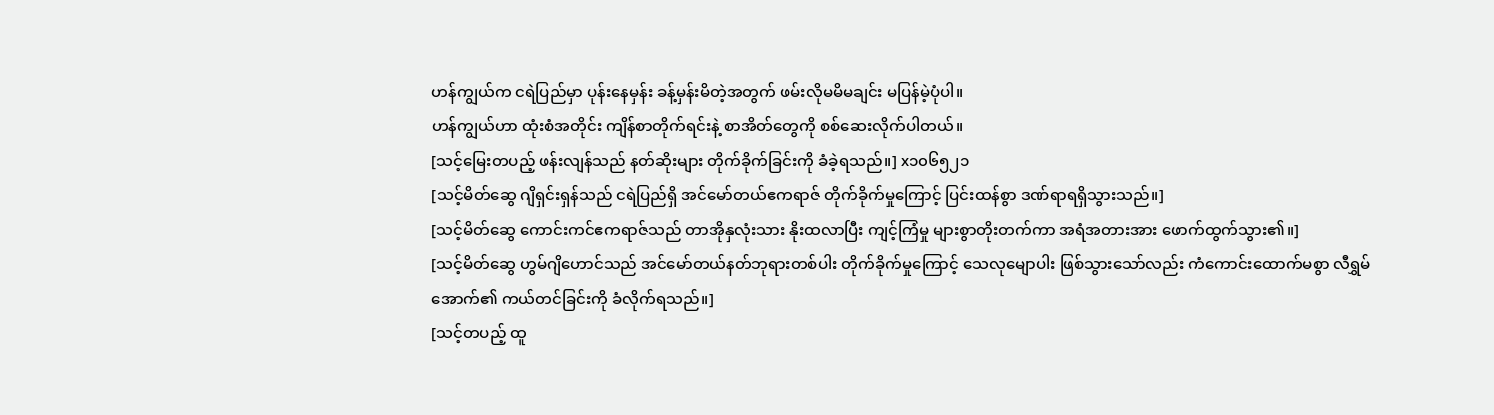ဟန်ကျွယ်က ငရဲပြည်မှာ ပုန်းနေမှန်း ခန့်မှန်းမိတဲ့အတွက် ဖမ်းလိုမမိမချင်း မပြန်မဲ့ပုံပါ။
ဟန်ကျွယ်ဟာ ထုံးစံအတိုင်း ကျိန်စာတိုက်ရင်းနဲ့ စာအိတ်တွေကို စစ်ဆေးလိုက်ပါတယ်။
[သင့်မြေးတပည့် ဖန်းလျန်သည် နတ်ဆိုးများ တိုက်ခိုက်ခြင်းကို ခံခဲ့ရသည်။] x၁၀၆၅၂၁
[သင့်မိတ်ဆွေ ဂျိရှင်းရှန်သည် ငရဲပြည်ရှိ အင်မော်တယ်ဧကရာဇ် တိုက်ခိုက်မှုကြောင့် ပြင်းထန်စွာ ဒဏ်ရာရရှိသွားသည်။]
[သင့်မိတ်ဆွေ ကောင်းကင်ဧကရာဇ်သည် တာအိုနှလုံးသား နိုးထလာပြီး ကျင့်ကြံမှု များစွာတိုးတက်ကာ အရံအတားအား ဖောက်ထွက်သွား၏။]
[သင့်မိတ်ဆွေ ဟွမ်ဂျိဟောင်သည် အင်မော်တယ်နတ်ဘုရားတစ်ပါး တိုက်ခိုက်မှုကြောင့် သေလုမျောပါး ဖြစ်သွားသော်လည်း ကံကောင်းထောက်မစွာ လီရွှမ်အောက်၏ ကယ်တင်ခြင်းကို ခံလိုက်ရသည်။]
[သင့်တပည့် ထူ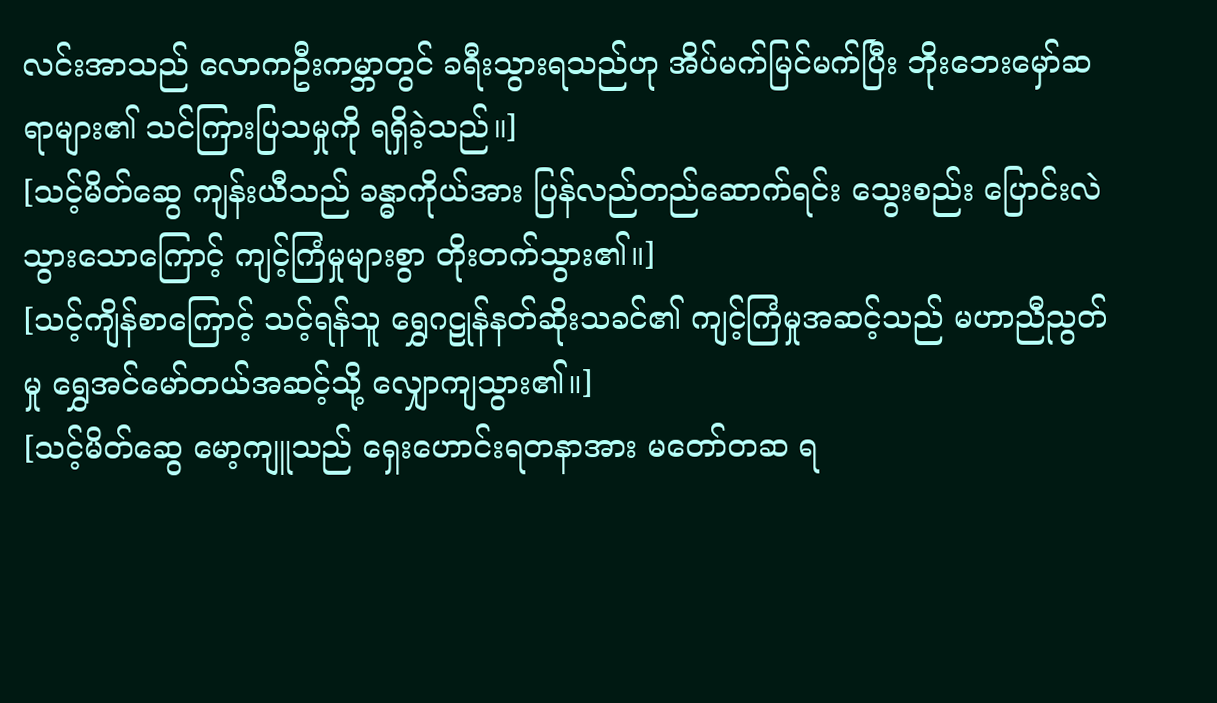လင်းအာသည် လောကဦးကမ္ဘာတွင် ခရီးသွားရသည်ဟု အိပ်မက်မြင်မက်ပြီး ဘိုးဘေးမှော်ဆရာများ၏ သင်ကြားပြသမှုကို ရရှိခဲ့သည်။]
[သင့်မိတ်ဆွေ ကျန်းယီသည် ခန္ဓာကိုယ်အား ပြန်လည်တည်ဆောက်ရင်း သွေးစည်း ပြောင်းလဲသွားသောကြောင့် ကျင့်ကြံမှုများစွာ တိုးတက်သွား၏။]
[သင့်ကျိန်စာကြောင့် သင့်ရန်သူ ရွှေဂဠုန်နတ်ဆိုးသခင်၏ ကျင့်ကြံမှုအဆင့်သည် မဟာညီညွတ်မှု ရွှေအင်မော်တယ်အဆင့်သို့ လျှောကျသွား၏။]
[သင့်မိတ်ဆွေ မော့ကျူသည် ရှေးဟောင်းရတနာအား မတော်တဆ ရ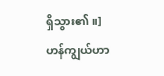ရှိသွား၏။]
ဟန်ကျွယ်ဟာ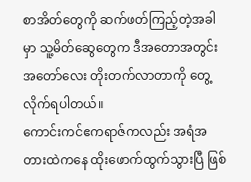စာအိတ်တွေကို ဆက်ဖတ်ကြည့်တဲ့အခါမှာ သူ့မိတ်ဆွေတွေက ဒီအတောအတွင်း အတော်လေး တိုးတက်လာတာကို တွေ့လိုက်ရပါတယ်။
ကောင်းကင်ဧကရာဇ်ကလည်း အရံအတားထဲကနေ ထိုးဖောက်ထွက်သွားပြီ ဖြစ်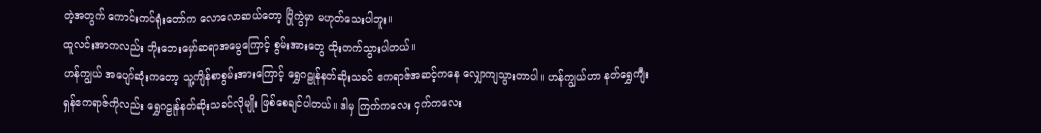တဲ့အတွက် ကောင်းကင်ရုံးတော်က လောလောဆယ်တော့ ပြိုကွဲမှာ မဟုတ်သေးပါဘူး။
ထူလင်းအာကလည်း ဘိုးဘေးမှော်ဆရာအမွေကြောင့် စွမ်းအားတွေ ထိုးတက်သွားပါတယ်။
ဟန်ကျွယ် အပျော်ဆုံးကတော့ သူ့ကျိန်စာစွမ်းအားကြောင့် ရွှေဂဠုန်နတ်ဆိုးသခင် ဧကရာဇ်အဆင့်ကနေ လျှောကျသွားတာပါ။ ဟန်ကျွယ်ဟာ နတ်ရွှေကျီး ရှန်ဧကရာဇ်ကိုလည်း ရွှေဂဠုန်နတ်ဆိုးသခင်လိုမျိုး ဖြစ်စေချင်ပါတယ်။ ဒါမှ ကြက်ကလေး ငှက်ကလေး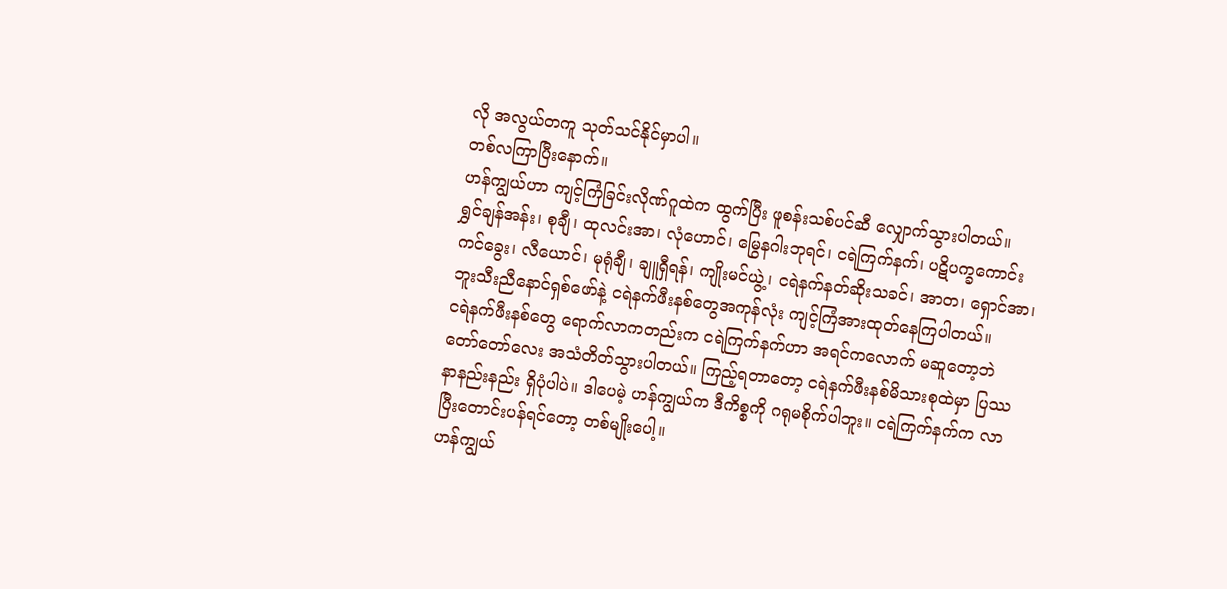လို အလွယ်တကူ သုတ်သင်နိုင်မှာပါ။
တစ်လကြာပြီးနောက်။
ဟန်ကျွယ်ဟာ ကျင့်ကြံခြင်းလိုဏ်ဂူထဲက ထွက်ပြီး ဖူစန်းသစ်ပင်ဆီ လျှောက်သွားပါတယ်။
ရွှင်ချန်အန်း၊ စုချီ၊ ထုလင်းအာ၊ လုံဟောင်၊ မြွေနဂါးဘုရင်၊ ငရဲကြက်နက်၊ ပဋိပက္ခကောင်းကင်ခွေး၊ လီယောင်၊ မုရုံချီ၊ ချူရှီရန်၊ ကျိုးမင်ယွဲ့၊ ငရဲနက်နတ်ဆိုးသခင်၊ အာတ၊ ရှောင်အာ၊ ဘူးသီးညီနောင်ရှစ်ဖော်နဲ့ ငရဲနက်ဖီးနစ်တွေအကုန်လုံး ကျင့်ကြံအားထုတ်နေကြပါတယ်။
ငရဲနက်ဖီးနစ်တွေ ရောက်လာကတည်းက ငရဲကြက်နက်ဟာ အရင်ကလောက် မဆူတော့ဘဲ တော်တော်လေး အသံတိတ်သွားပါတယ်။ ကြည့်ရတာတော့ ငရဲနက်ဖီးနစ်မိသားစုထဲမှာ ပြဿနာနည်းနည်း ရှိပုံပါပဲ။ ဒါပေမဲ့ ဟန်ကျွယ်က ဒီကိစ္စကို ဂရုမစိုက်ပါဘူး။ ငရဲကြက်နက်က လာပြီးတောင်းပန်ရင်တော့ တစ်မျိုးပေါ့။
ဟန်ကျွယ်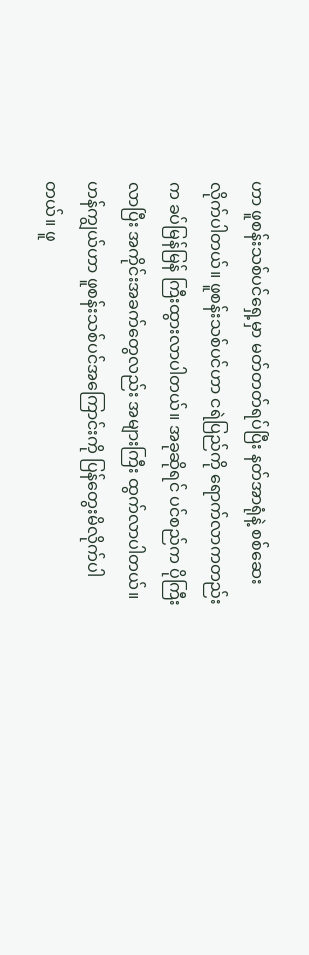ဟာ ဖူစန်းသစ်ပင်ရှေ့မှာ မတ်တတ်ရပ်ပြီး နတ်အာရုံနဲ့ စစ်ဆေးလိုက်ပါတယ်။ ဖူစန်းသစ်ပင်ဟာ ငရဲပြည်ကို ရောက်လာကတည်းက ခပ်မြန်မြန် ကြီးထွားလာပါတယ်။ အခုဆိုရင် ပင်စည်က ပိုကြီးလာပြီး အကိုင်းအခက်တွေလည်း အများကြီး ထွက်လာပါတယ်။
ဟန်ကျွယ်ဟာ ဖူစန်းသစ်ပင်အကြောင်းကို ပြန်တွေးမိလိုက်ပါတယ်။ ဖူ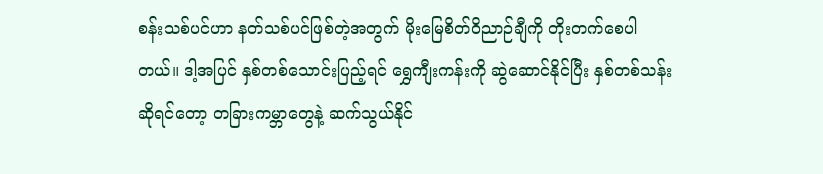စန်းသစ်ပင်ဟာ နတ်သစ်ပင်ဖြစ်တဲ့အတွက် မိုးမြေစိတ်ဝိညာဉ်ချီကို တိုးတက်စေပါတယ်။ ဒါ့အပြင် နှစ်တစ်သောင်းပြည့်ရင် ရွှေကျီးကန်းကို ဆွဲဆောင်နိုင်ပြီး နှစ်တစ်သန်းဆိုရင်တော့ တခြားကမ္ဘာတွေနဲ့ ဆက်သွယ်နိုင်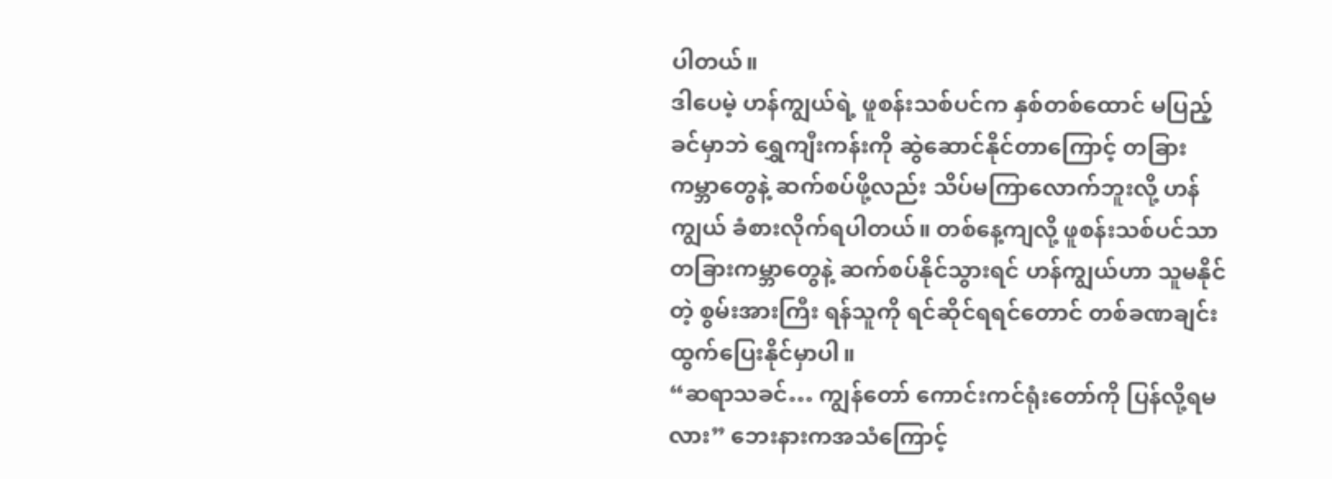ပါတယ်။
ဒါပေမဲ့ ဟန်ကျွယ်ရဲ့ ဖူစန်းသစ်ပင်က နှစ်တစ်ထောင် မပြည့်ခင်မှာဘဲ ရွှေကျီးကန်းကို ဆွဲဆောင်နိုင်တာကြောင့် တခြားကမ္ဘာတွေနဲ့ ဆက်စပ်ဖို့လည်း သိပ်မကြာလောက်ဘူးလို့ ဟန်ကျွယ် ခံစားလိုက်ရပါတယ်။ တစ်နေ့ကျလို့ ဖူစန်းသစ်ပင်သာ တခြားကမ္ဘာတွေနဲ့ ဆက်စပ်နိုင်သွားရင် ဟန်ကျွယ်ဟာ သူမနိုင်တဲ့ စွမ်းအားကြီး ရန်သူကို ရင်ဆိုင်ရရင်တောင် တစ်ခဏချင်း ထွက်ပြေးနိုင်မှာပါ။
“ဆရာသခင်… ကျွန်တော် ကောင်းကင်ရုံးတော်ကို ပြန်လို့ရမလား” ဘေးနားကအသံကြောင့်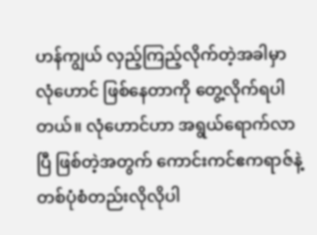ဟန်ကျွယ် လှည့်ကြည့်လိုက်တဲ့အခါမှာ လုံဟောင် ဖြစ်နေတာကို တွေ့လိုက်ရပါတယ်။ လုံဟောင်ဟာ အရွယ်ရောက်လာပြီ ဖြစ်တဲ့အတွက် ကောင်းကင်ဧကရာဇ်နဲ့ တစ်ပုံစံတည်းလိုလိုပါ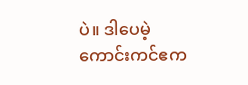ပဲ။ ဒါပေမဲ့ ကောင်းကင်ဧက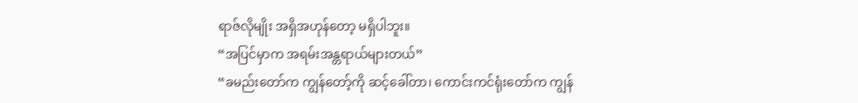ရာဇ်လိုမျိုး အရှိအဟုန်တော့ မရှိပါဘူး။
“အပြင်မှာက အရမ်းအန္တရာယ်များတယ်”
“ခမည်းတော်က ကျွန်တော့်ကို ဆင့်ခေါ်တာ၊ ကောင်းကင်ရုံးတော်က ကျွန်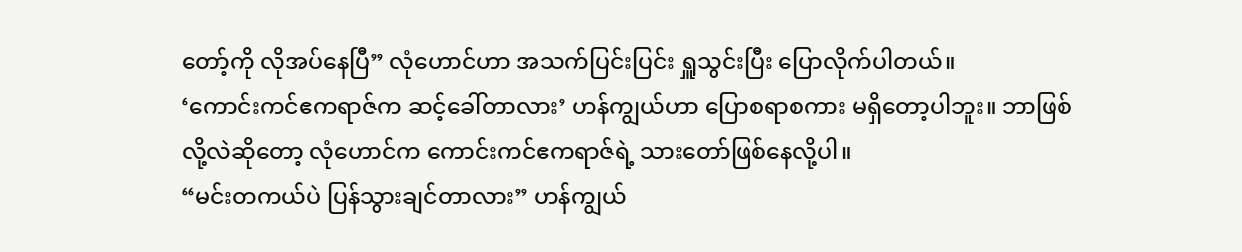တော့်ကို လိုအပ်နေပြီ” လုံဟောင်ဟာ အသက်ပြင်းပြင်း ရှူသွင်းပြီး ပြောလိုက်ပါတယ်။
‘ကောင်းကင်ဧကရာဇ်က ဆင့်ခေါ်တာလား’ ဟန်ကျွယ်ဟာ ပြောစရာစကား မရှိတော့ပါဘူး။ ဘာဖြစ်လို့လဲဆိုတော့ လုံဟောင်က ကောင်းကင်ဧကရာဇ်ရဲ့ သားတော်ဖြစ်နေလို့ပါ။
“မင်းတကယ်ပဲ ပြန်သွားချင်တာလား” ဟန်ကျွယ်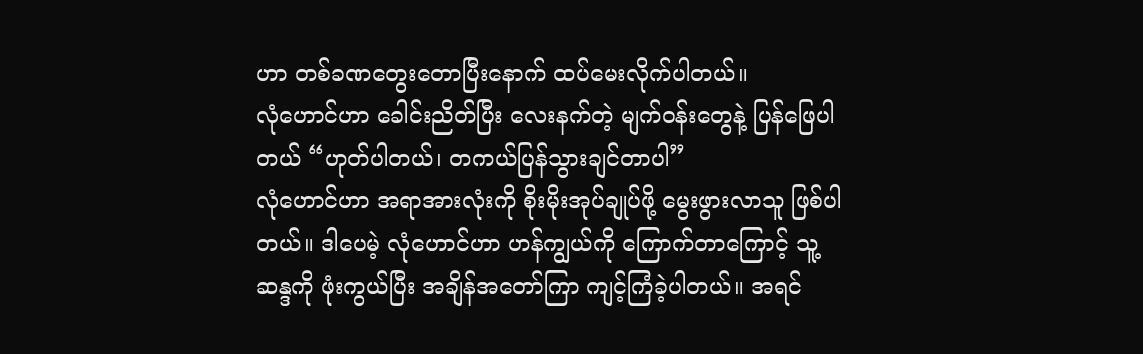ဟာ တစ်ခဏတွေးတောပြီးနောက် ထပ်မေးလိုက်ပါတယ်။
လုံဟောင်ဟာ ခေါင်းညိတ်ပြီး လေးနက်တဲ့ မျက်ဝန်းတွေနဲ့ ပြန်ဖြေပါတယ် “ဟုတ်ပါတယ်၊ တကယ်ပြန်သွားချင်တာပါ”
လုံဟောင်ဟာ အရာအားလုံးကို စိုးမိုးအုပ်ချုပ်ဖို့ မွေးဖွားလာသူ ဖြစ်ပါတယ်။ ဒါပေမဲ့ လုံဟောင်ဟာ ဟန်ကျွယ်ကို ကြောက်တာကြောင့် သူ့ဆန္ဒကို ဖုံးကွယ်ပြီး အချိန်အတော်ကြာ ကျင့်ကြံခဲ့ပါတယ်။ အရင်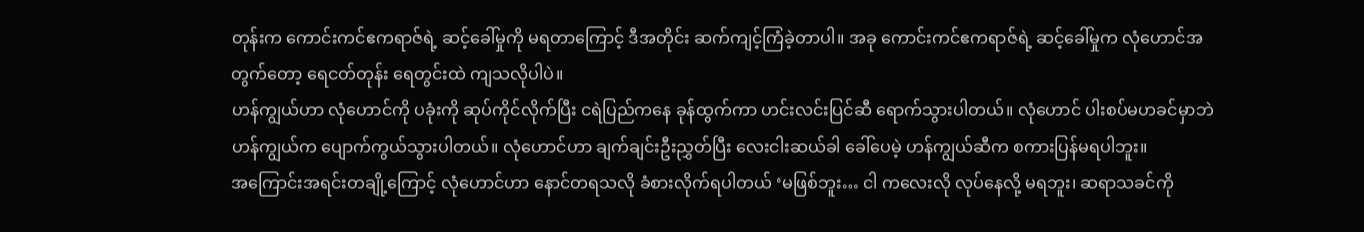တုန်းက ကောင်းကင်ဧကရာဇ်ရဲ့ ဆင့်ခေါ်မှုကို မရတာကြောင့် ဒီအတိုင်း ဆက်ကျင့်ကြံခဲ့တာပါ။ အခု ကောင်းကင်ဧကရာဇ်ရဲ့ ဆင့်ခေါ်မှုက လုံဟောင်အတွက်တော့ ရေငတ်တုန်း ရေတွင်းထဲ ကျသလိုပါပဲ။
ဟန်ကျွယ်ဟာ လုံဟောင်ကို ပခုံးကို ဆုပ်ကိုင်လိုက်ပြီး ငရဲပြည်ကနေ ခုန်ထွက်ကာ ဟင်းလင်းပြင်ဆီ ရောက်သွားပါတယ်။ လုံဟောင် ပါးစပ်မဟခင်မှာဘဲ ဟန်ကျွယ်က ပျောက်ကွယ်သွားပါတယ်။ လုံဟောင်ဟာ ချက်ချင်းဦးညွှတ်ပြီး လေးငါးဆယ်ခါ ခေါ်ပေမဲ့ ဟန်ကျွယ်ဆီက စကားပြန်မရပါဘူး။
အကြောင်းအရင်းတချို့ကြောင့် လုံဟောင်ဟာ နောင်တရသလို ခံစားလိုက်ရပါတယ် ‘မဖြစ်ဘူး… ငါ ကလေးလို လုပ်နေလို့ မရဘူး၊ ဆရာသခင်ကို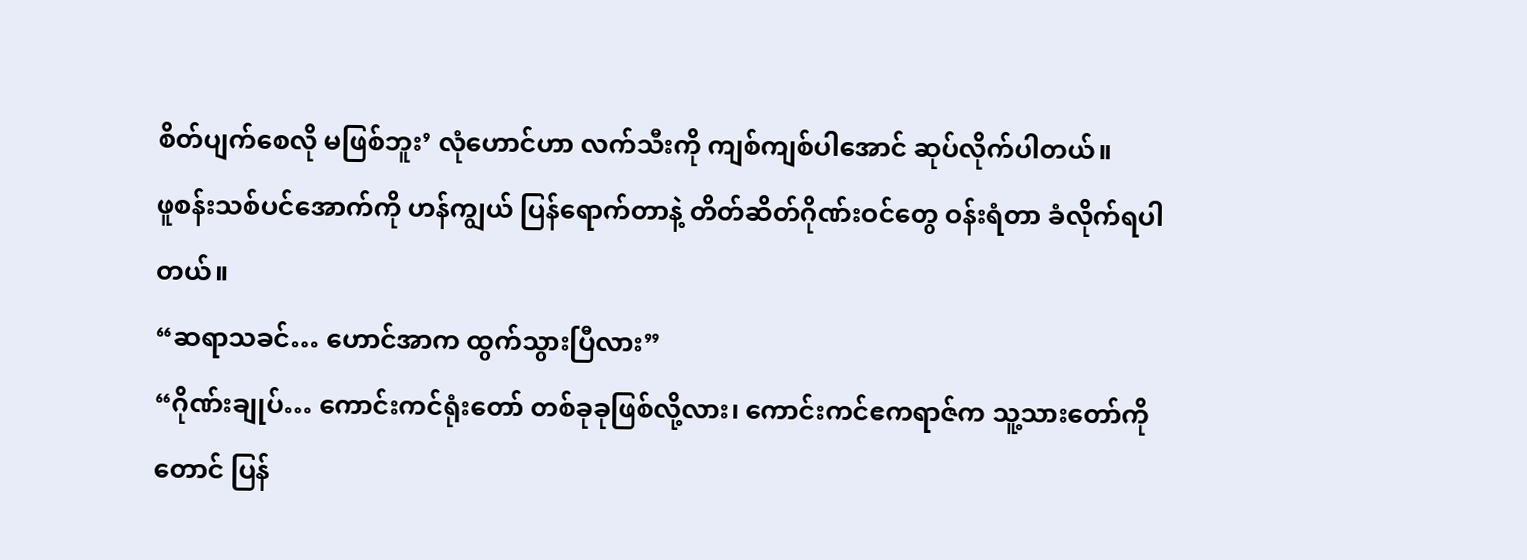စိတ်ပျက်စေလို မဖြစ်ဘူး’ လုံဟောင်ဟာ လက်သီးကို ကျစ်ကျစ်ပါအောင် ဆုပ်လိုက်ပါတယ်။
ဖူစန်းသစ်ပင်အောက်ကို ဟန်ကျွယ် ပြန်ရောက်တာနဲ့ တိတ်ဆိတ်ဂိုဏ်းဝင်တွေ ဝန်းရံတာ ခံလိုက်ရပါတယ်။
“ဆရာသခင်… ဟောင်အာက ထွက်သွားပြီလား”
“ဂိုဏ်းချုပ်… ကောင်းကင်ရုံးတော် တစ်ခုခုဖြစ်လို့လား၊ ကောင်းကင်ဧကရာဇ်က သူ့သားတော်ကိုတောင် ပြန်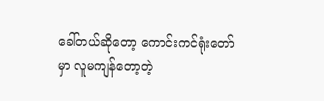ခေါ်တယ်ဆိုတော့ ကောင်းကင်ရုံးတော်မှာ လူမကျန်တော့တဲ့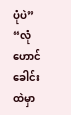ပုံပဲ”
“လုံဟောင် ခေါင်းထဲမှာ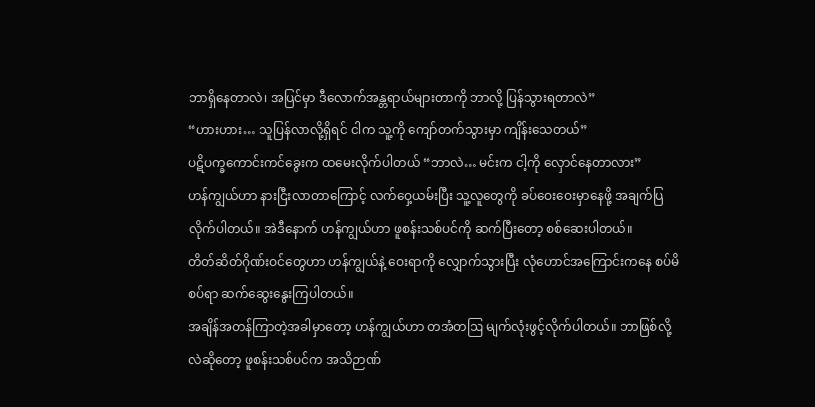ဘာရှိနေတာလဲ၊ အပြင်မှာ ဒီလောက်အန္တရာယ်များတာကို ဘာလို့ ပြန်သွားရတာလဲ”
“ဟားဟား… သူပြန်လာလို့ရှိရင် ငါက သူ့ကို ကျော်တက်သွားမှာ ကျိန်းသေတယ်”
ပဋိပက္ခကောင်းကင်ခွေးက ထမေးလိုက်ပါတယ် “ဘာလဲ… မင်းက ငါ့ကို လှောင်နေတာလား”
ဟန်ကျွယ်ဟာ နားငြီးလာတာကြောင့် လက်ဝှေ့ယမ်းပြီး သူ့လူတွေကို ခပ်ဝေးဝေးမှာနေဖို့ အချက်ပြလိုက်ပါတယ်။ အဲဒီနောက် ဟန်ကျွယ်ဟာ ဖူစန်းသစ်ပင်ကို ဆက်ပြီးတော့ စစ်ဆေးပါတယ်။
တိတ်ဆိတ်ဂိုဏ်းဝင်တွေဟာ ဟန်ကျွယ်နဲ့ ဝေးရာကို လျှောက်သွားပြီး လုံဟောင်အကြောင်းကနေ စပ်မိစပ်ရာ ဆက်ဆွေးနွေးကြပါတယ်။
အချိန်အတန်ကြာတဲ့အခါမှာတော့ ဟန်ကျွယ်ဟာ တအံတဩ မျက်လုံးဖွင့်လိုက်ပါတယ်။ ဘာဖြစ်လို့လဲဆိုတော့ ဖူစန်းသစ်ပင်က အသိဉာဏ်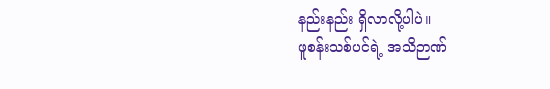နည်းနည်း ရှိလာလို့ပါပဲ။
ဖူစန်းသစ်ပင်ရဲ့ အသိဉာဏ်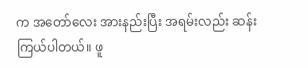က အတော်လေး အားနည်းပြီး အရမ်းလည်း ဆန်းကြယ်ပါတယ်။ ဖူ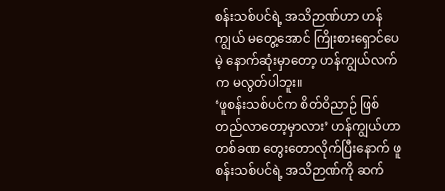စန်းသစ်ပင်ရဲ့ အသိဉာဏ်ဟာ ဟန်ကျွယ် မတွေ့အောင် ကြိုးစားရှောင်ပေမဲ့ နောက်ဆုံးမှာတော့ ဟန်ကျွယ်လက်က မလွတ်ပါဘူး။
‘ဖူစန်းသစ်ပင်က စိတ်ဝိညာဉ် ဖြစ်တည်လာတော့မှာလား’ ဟန်ကျွယ်ဟာ တစ်ခဏ တွေးတောလိုက်ပြီးနောက် ဖူစန်းသစ်ပင်ရဲ့ အသိဉာဏ်ကို ဆက်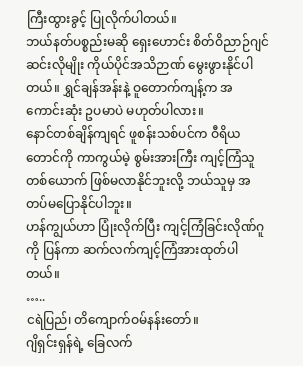ကြီးထွားခွင့် ပြုလိုက်ပါတယ်။
ဘယ်နတ်ပစ္စည်းမဆို ရှေးဟောင်း စိတ်ဝိညာဉ်ဂျင်ဆင်းလိုမျိုး ကိုယ်ပိုင်အသိဉာဏ် မွေးဖွားနိုင်ပါတယ်။ ရွှင်ချန်အန်းနဲ့ ဝူတောက်ကျန့်က အကောင်းဆုံး ဥပမာပဲ မဟုတ်ပါလား။
နောင်တစ်ချိန်ကျရင် ဖူစန်းသစ်ပင်က ဝီရိယတောင်ကို ကာကွယ်မဲ့ စွမ်းအားကြီး ကျင့်ကြံသူတစ်ယောက် ဖြစ်မလာနိုင်ဘူးလို့ ဘယ်သူမှ အတပ်မပြောနိုင်ပါဘူး။
ဟန်ကျွယ်ဟာ ပြုံးလိုက်ပြီး ကျင့်ကြံခြင်းလိုဏ်ဂူကို ပြန်ကာ ဆက်လက်ကျင့်ကြံအားထုတ်ပါတယ်။
…..
ငရဲပြည်၊ တိကျောက်ဝမ်နန်းတော်။
ဂျိရှင်းရှန်ရဲ့ ခြေလက်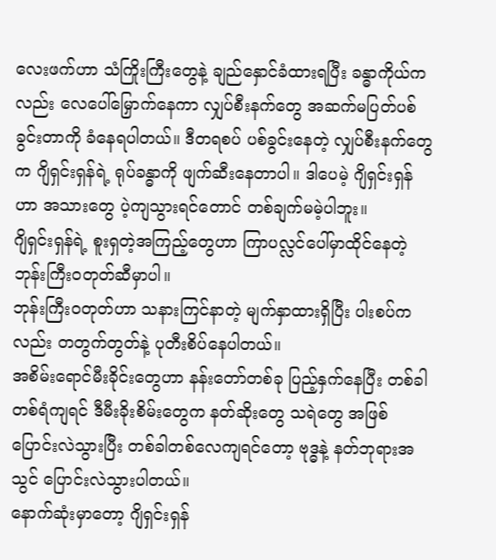လေးဖက်ဟာ သံကြိုးကြီးတွေနဲ့ ချည်နှောင်ခံထားရပြီး ခန္ဓာကိုယ်ကလည်း လေပေါ်မြှောက်နေကာ လျှပ်စီးနက်တွေ အဆက်မပြတ်ပစ်ခွင်းတာကို ခံနေရပါတယ်။ ဒီတရစပ် ပစ်ခွင်းနေတဲ့ လျှပ်စီးနက်တွေက ဂျိရှင်းရှန်ရဲ့ ရုပ်ခန္ဓာကို ဖျက်ဆီးနေတာပါ။ ဒါပေမဲ့ ဂျိရှင်းရှန်ဟာ အသားတွေ ပဲ့ကျသွားရင်တောင် တစ်ချက်မမဲ့ပါဘူး။
ဂျိရှင်းရှန်ရဲ့ စူးရှတဲ့အကြည့်တွေဟာ ကြာပလ္လင်ပေါ်မှာထိုင်နေတဲ့ ဘုန်းကြီးဝတုတ်ဆီမှာပါ။
ဘုန်းကြီးဝတုတ်ဟာ သနားကြင်နာတဲ့ မျက်နှာထားရှိပြီး ပါးစပ်ကလည်း တတွက်တွတ်နဲ့ ပုတီးစိပ်နေပါတယ်။
အစိမ်းရောင်မီးခိုင်းတွေဟာ နန်းတော်တစ်ခု ပြည့်နှက်နေပြီး တစ်ခါတစ်ရံကျရင် ဒီမီးခိုးစိမ်းတွေက နတ်ဆိုးတွေ သရဲတွေ အဖြစ် ပြောင်းလဲသွားပြီး တစ်ခါတစ်လေကျရင်တော့ ဗုဒ္ဓနဲ့ နတ်ဘုရားအသွင် ပြောင်းလဲသွားပါတယ်။
နောက်ဆုံးမှာတော့ ဂျိရှင်းရှန်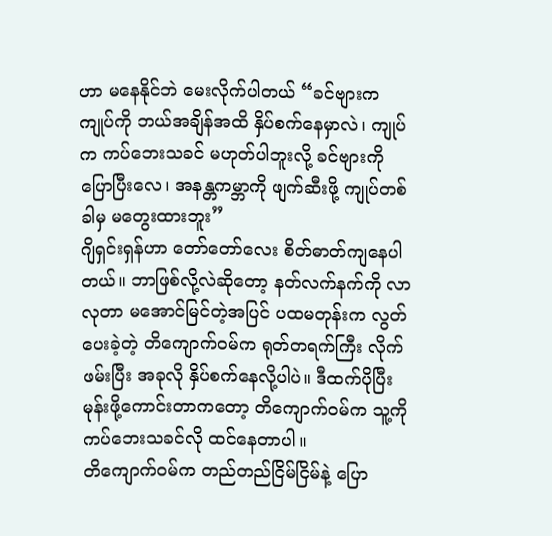ဟာ မနေနိုင်ဘဲ မေးလိုက်ပါတယ် “ခင်ဗျားက ကျုပ်ကို ဘယ်အချိန်အထိ နှိပ်စက်နေမှာလဲ၊ ကျုပ်က ကပ်ဘေးသခင် မဟုတ်ပါဘူးလို့ ခင်ဗျားကို ပြောပြီးလေ၊ အနန္တကမ္ဘာကို ဖျက်ဆီးဖို့ ကျုပ်တစ်ခါမှ မတွေးထားဘူး”
ဂျိရှင်းရှန်ဟာ တော်တော်လေး စိတ်ဓာတ်ကျနေပါတယ်။ ဘာဖြစ်လို့လဲဆိုတော့ နတ်လက်နက်ကို လာလုတာ မအောင်မြင်တဲ့အပြင် ပထမတုန်းက လွတ်ပေးခဲ့တဲ့ တိကျောက်ဝမ်က ရုတ်တရက်ကြီး လိုက်ဖမ်းပြီး အခုလို နှိပ်စက်နေလို့ပါပဲ။ ဒီထက်ပိုပြီး မုန်းဖို့ကောင်းတာကတော့ တိကျောက်ဝမ်က သူ့ကို ကပ်ဘေးသခင်လို ထင်နေတာပါ။
တိကျောက်ဝမ်က တည်တည်ငြိမ်ငြိမ်နဲ့ ပြော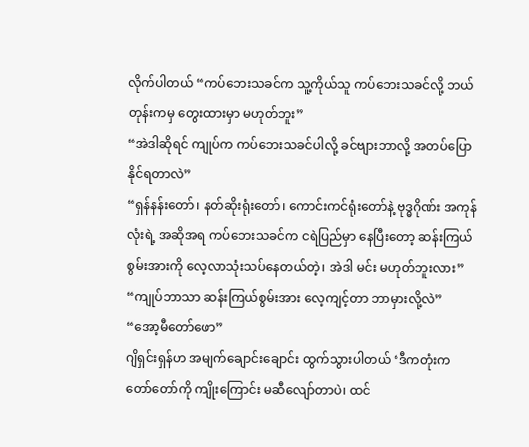လိုက်ပါတယ် “ကပ်ဘေးသခင်က သူ့ကိုယ်သူ ကပ်ဘေးသခင်လို့ ဘယ်တုန်းကမှ တွေးထားမှာ မဟုတ်ဘူး”
“အဲဒါဆိုရင် ကျုပ်က ကပ်ဘေးသခင်ပါလို့ ခင်ဗျားဘာလို့ အတပ်ပြောနိုင်ရတာလဲ”
“ရှန်နန်းတော်၊ နတ်ဆိုးရုံးတော်၊ ကောင်းကင်ရုံးတော်နဲ့ ဗုဒ္ဓဂိုဏ်း အကုန်လုံးရဲ့ အဆိုအရ ကပ်ဘေးသခင်က ငရဲပြည်မှာ နေပြီးတော့ ဆန်းကြယ်စွမ်းအားကို လေ့လာသုံးသပ်နေတယ်တဲ့၊ အဲဒါ မင်း မဟုတ်ဘူးလား”
“ကျုပ်ဘာသာ ဆန်းကြယ်စွမ်းအား လေ့ကျင့်တာ ဘာမှားလို့လဲ”
“အော့မီတော်ဖော”
ဂျိရှင်းရှန်ဟ အမျက်ချောင်းချောင်း ထွက်သွားပါတယ် ‘ဒီကတုံးက တော်တော်ကို ကျိုးကြောင်း မဆီလျော်တာပဲ၊ ထင်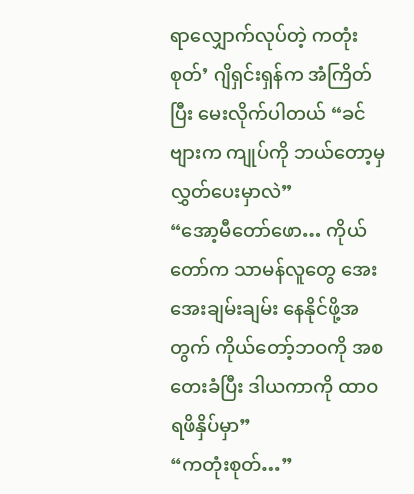ရာလျှောက်လုပ်တဲ့ ကတုံးစုတ်’ ဂျိရှင်းရှန်က အံကြိတ်ပြီး မေးလိုက်ပါတယ် “ခင်ဗျားက ကျုပ်ကို ဘယ်တော့မှ လွှတ်ပေးမှာလဲ”
“အော့မီတော်ဖော… ကိုယ်တော်က သာမန်လူတွေ အေးအေးချမ်းချမ်း နေနိုင်ဖို့အတွက် ကိုယ်တော့်ဘဝကို အစတေးခံပြီး ဒါယကာကို ထာဝရဖိနှိပ်မှာ”
“ကတုံးစုတ်…”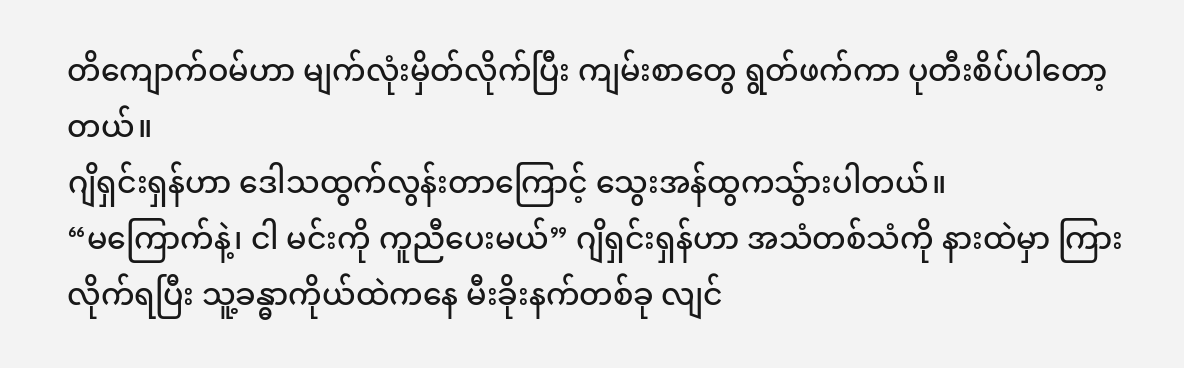တိကျောက်ဝမ်ဟာ မျက်လုံးမှိတ်လိုက်ပြီး ကျမ်းစာတွေ ရွတ်ဖက်ကာ ပုတီးစိပ်ပါတော့တယ်။
ဂျိရှင်းရှန်ဟာ ဒေါသထွက်လွန်းတာကြောင့် သွေးအန်ထွကသ်ွားပါတယ်။
“မကြောက်နဲ့၊ ငါ မင်းကို ကူညီပေးမယ်” ဂျိရှင်းရှန်ဟာ အသံတစ်သံကို နားထဲမှာ ကြားလိုက်ရပြီး သူ့ခန္ဓာကိုယ်ထဲကနေ မီးခိုးနက်တစ်ခု လျင်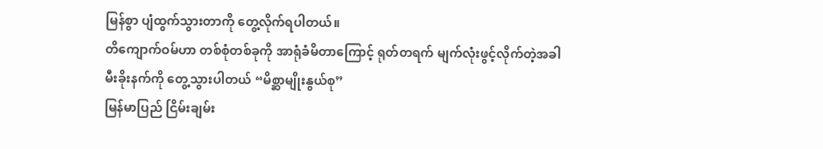မြန်စွာ ပျံထွက်သွားတာကို တွေ့လိုက်ရပါတယ်။
တိကျောက်ဝမ်ဟာ တစ်စုံတစ်ခုကို အာရုံခံမိတာကြောင့် ရုတ်တရက် မျက်လုံးဖွင့်လိုက်တဲ့အခါ မီးခိုးနက်ကို တွေ့သွားပါတယ် “မိစ္ဆာမျိုးနွယ်စု”
မြန်မာပြည် ငြိမ်းချမ်း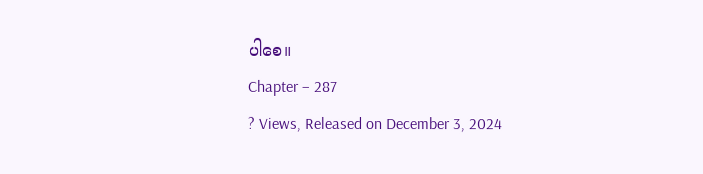ပါစေ။
Chapter – 287
? Views, Released on December 3, 2024